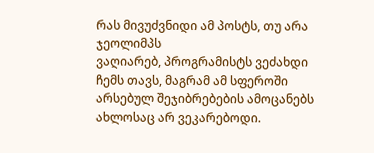რას მივუძვნიდი ამ პოსტს, თუ არა ჯეოლიმპს
ვაღიარებ, პროგრამისტს ვეძახდი ჩემს თავს, მაგრამ ამ სფეროში არსებულ შეჯიბრებების ამოცანებს ახლოსაც არ ვეკარებოდი.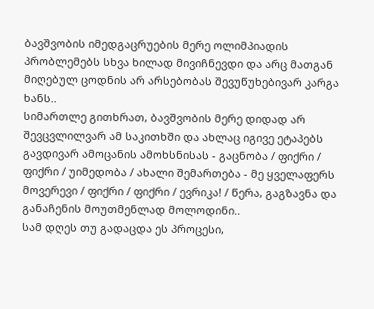ბავშვობის იმედგაცრუების მერე ოლიმპიადის პრობლემებს სხვა ხილად მივიჩნევდი და არც მათგან მიღებულ ცოდნის არ არსებობას შევუწუხებივარ კარგა ხანს..
სიმართლე გითხრათ, ბავშვობის მერე დიდად არ შევცვლილვარ ამ საკითხში და ახლაც იგივე ეტაპებს გავდივარ ამოცანის ამოხსნისას - გაცნობა / ფიქრი / ფიქრი / უიმედობა / ახალი შემართება - მე ყველაფერს მოვერევი / ფიქრი / ფიქრი / ევრიკა! / წერა, გაგზავნა და განაჩენის მოუთმენლად მოლოდინი..
სამ დღეს თუ გადაცდა ეს პროცესი,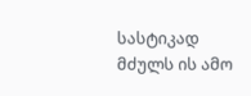სასტიკად მძულს ის ამო